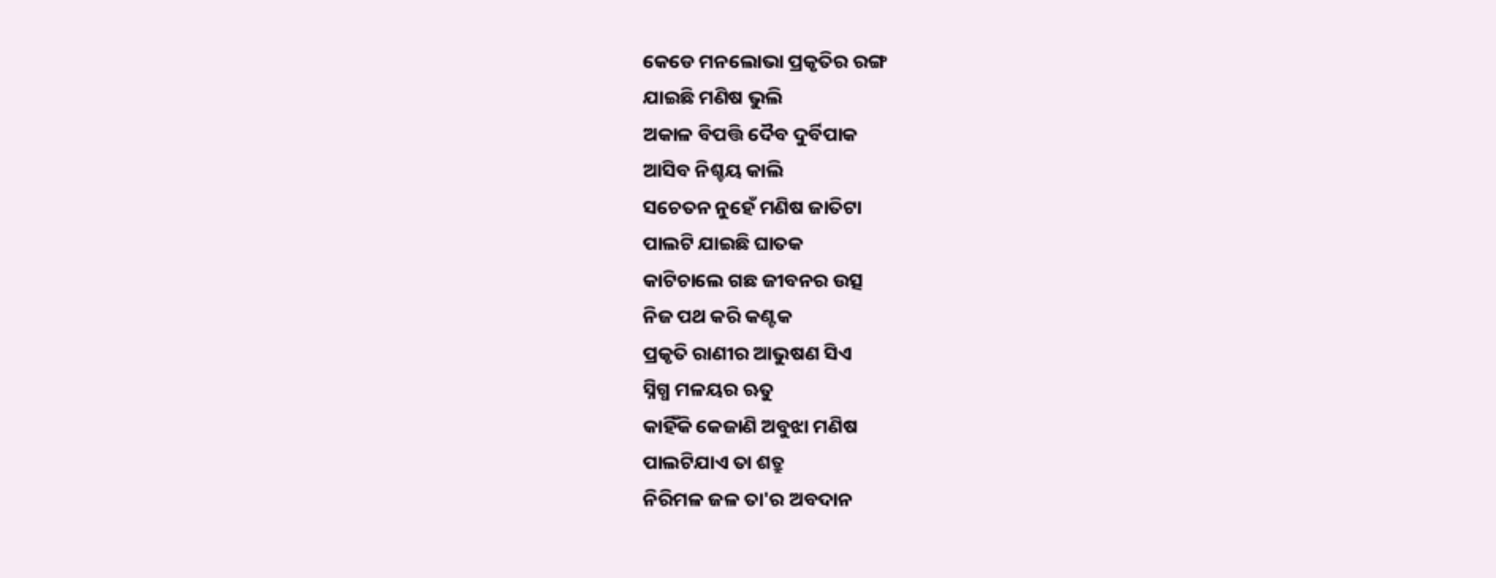କେଡେ ମନଲୋଭା ପ୍ରକୃତିର ରଙ୍ଗ
ଯାଇଛି ମଣିଷ ଭୁଲି
ଅକାଳ ବିପତ୍ତି ଦୈବ ଦୁର୍ବିପାକ
ଆସିବ ନିଶ୍ଚୟ କାଲି
ସଚେତନ ନୁହେଁ ମଣିଷ ଜାତିଟା
ପାଲଟି ଯାଇଛି ଘାତକ
କାଟିଚାଲେ ଗଛ ଜୀବନର ଉତ୍ସ
ନିଜ ପଥ କରି କଣ୍ଟକ
ପ୍ରକୃତି ରାଣୀର ଆଭୁଷଣ ସିଏ
ସ୍ନିଗ୍ଧ ମଳୟର ଋତୁ
କାହିଁକି କେଜାଣି ଅବୁଝା ମଣିଷ
ପାଲଟିଯାଏ ତା ଶତ୍ରୁ
ନିରିମଳ ଜଳ ତା'ର ଅବଦାନ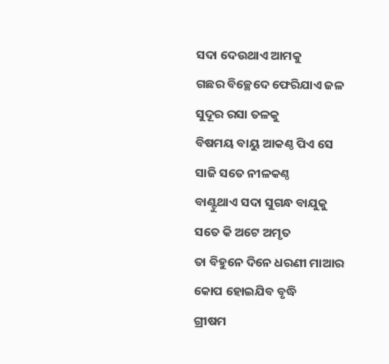ସଦା ଦେଉଥାଏ ଆମକୁ
ଗଛର ବିଚ୍ଛେଦେ ଫେରିଯାଏ ଜଳ
ସୁଦୂର ରସା ତଳକୁ
ବିଷମୟ ବାୟୁ ଆକଣ୍ଠ ପିଏ ସେ
ସାଜି ସତେ ନୀଳକଣ୍ଠ
ବାଣ୍ଟୁଥାଏ ସଦା ସୁଗନ୍ଧ ବାଯୁକୁ
ସତେ କି ଅଟେ ଅମୃତ
ତା ବିହୁନେ ଦିନେ ଧରଣୀ ମାଆର
କୋପ ହୋଇଯିବ ବୃଦ୍ଧି
ଗ୍ରୀଷମ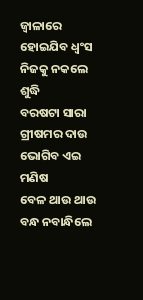ଜ୍ଵାଳାରେ ହୋଇଯିବ ଧ୍ଵଂସ
ନିଜକୁ ନକଲେ ଶୁଦ୍ଧି
ବରଷଟା ସାରା ଗ୍ରୀଷମର ଦାଉ
ଭୋଗିବ ଏଇ ମଣିଷ
ବେଳ ଥାଉ ଥାଉ ବନ୍ଧ ନବାନ୍ଧିଲେ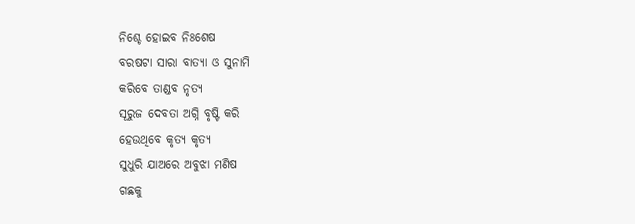ନିଶ୍ଚେ ହୋଇବ ନିଃଶେଷ
ବରଷଟା ସାରା ବାତ୍ୟା ଓ ସୁନାମି
କରିବେ ତାଣ୍ଡବ ନୃତ୍ୟ
ସୂରୁଜ ଦେବତା ଅଗ୍ନି ବୃଷ୍ଟି କରି
ହେଉଥିବେ କୃତ୍ୟ କୃତ୍ୟ
ସୁଧୁରି ଯାଅରେ ଅବୁଝା ମଣିଷ
ଗଛକୁ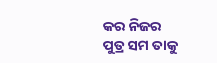କର ନିଜର
ପୁତ୍ର ସମ ତାକୁ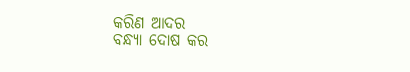କରିଣ ଆଦର
ବନ୍ଧ୍ୟା ଦୋଷ କର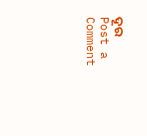ଦୂର
Post a Comment